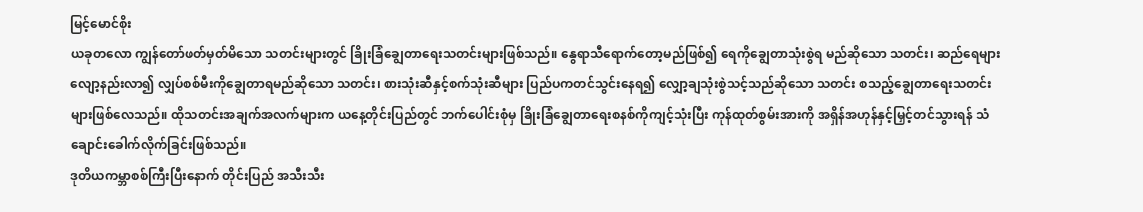မြင့်မောင်စိုး
ယခုတလော ကျွန်တော်ဖတ်မှတ်မိသော သတင်းများတွင် ခြိုးခြံချွေတာရေးသတင်းများဖြစ်သည်။ နွေရာသီရောက်တော့မည်ဖြစ်၍ ရေကိုချွေတာသုံးစွဲရ မည်ဆိုသော သတင်း၊ ဆည်ရေများလျော့နည်းလာ၍ လျှပ်စစ်မီးကိုချွေတာရမည်ဆိုသော သတင်း၊ စားသုံးဆီနှင့်စက်သုံးဆီများ ပြည်ပကတင်သွင်းနေရ၍ လျှော့ချသုံးစွဲသင့်သည်ဆိုသော သတင်း စသည့်ချွေတာရေးသတင်းများဖြစ်လေသည်။ ထိုသတင်းအချက်အလက်များက ယနေ့တိုင်းပြည်တွင် ဘက်ပေါင်းစုံမှ ခြိုးခြံချွေတာရေးစနစ်ကိုကျင့်သုံးပြီး ကုန်ထုတ်စွမ်းအားကို အရှိန်အဟုန်နှင့်မြှင့်တင်သွားရန် သံချောင်းခေါက်လိုက်ခြင်းဖြစ်သည်။
ဒုတိယကမ္ဘာစစ်ကြီးပြီးနောက် တိုင်းပြည် အသီးသီး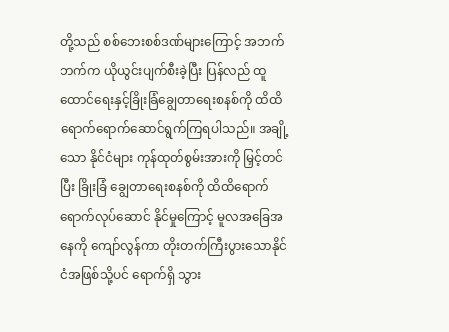တို့သည် စစ်ဘေးစစ်ဒဏ်များကြောင့် အဘက်ဘက်က ယိုယွင်းပျက်စီးခဲ့ပြီး ပြန်လည် ထူထောင်ရေးနှင့်ခြိုးခြံချွေတာရေးစနစ်ကို ထိထိရောက်ရောက်ဆောင်ရွက်ကြရပါသည်။ အချို့သော နိုင်ငံများ ကုန်ထုတ်စွမ်းအားကို မြှင့်တင်ပြီး ခြိုးခြံ ချွေတာရေးစနစ်ကို ထိထိရောက်ရောက်လုပ်ဆောင် နိုင်မှုကြောင့် မူလအခြေအနေကို ကျော်လွန်ကာ တိုးတက်ကြီးပွားသောနိုင်ငံအဖြစ်သို့ပင် ရောက်ရှိ သွား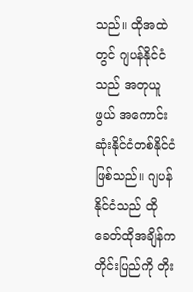သည်။ ထိုအထဲတွင် ဂျပန်နိုင်ငံသည် အတုယူ ဖွယ် အကောင်းဆုံးနိုင်ငံတစ်နိုင်ငံဖြစ်သည်။ ဂျပန် နိုင်ငံသည် ထိုခေတ်ထိုအချိန်က တိုင်းပြည်ကို တိုး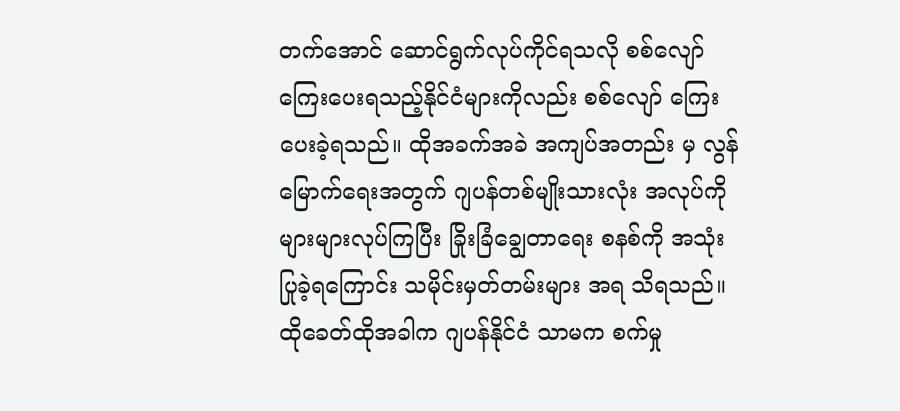တက်အောင် ဆောင်ရွက်လုပ်ကိုင်ရသလို စစ်လျော်ကြေးပေးရသည့်နိုင်ငံများကိုလည်း စစ်လျော် ကြေးပေးခဲ့ရသည်။ ထိုအခက်အခဲ အကျပ်အတည်း မှ လွန်မြောက်ရေးအတွက် ဂျပန်တစ်မျိုးသားလုံး အလုပ်ကိုများများလုပ်ကြပြီး ခြိုးခြံချွေတာရေး စနစ်ကို အသုံးပြုခဲ့ရကြောင်း သမိုင်းမှတ်တမ်းများ အရ သိရသည်။ ထိုခေတ်ထိုအခါက ဂျပန်နိုင်ငံ သာမက စက်မှု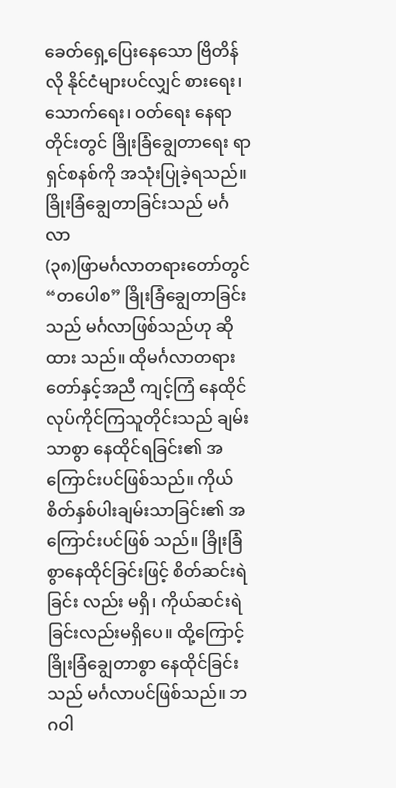ခေတ်ရှေ့ပြေးနေသော ဗြိတိန်လို နိုင်ငံများပင်လျှင် စားရေး၊ သောက်ရေး၊ ဝတ်ရေး နေရာတိုင်းတွင် ခြိုးခြံချွေတာရေး ရာရှင်စနစ်ကို အသုံးပြုခဲ့ရသည်။
ခြိုးခြံချွေတာခြင်းသည် မင်္ဂလာ
(၃၈)ဖြာမင်္ဂလာတရားတော်တွင် “တပေါစ” ခြိုးခြံချွေတာခြင်းသည် မင်္ဂလာဖြစ်သည်ဟု ဆိုထား သည်။ ထိုမင်္ဂလာတရားတော်နှင့်အညီ ကျင့်ကြံ နေထိုင် လုပ်ကိုင်ကြသူတိုင်းသည် ချမ်းသာစွာ နေထိုင်ရခြင်း၏ အကြောင်းပင်ဖြစ်သည်။ ကိုယ်စိတ်နှစ်ပါးချမ်းသာခြင်း၏ အကြောင်းပင်ဖြစ် သည်။ ခြိုးခြံစွာနေထိုင်ခြင်းဖြင့် စိတ်ဆင်းရဲခြင်း လည်း မရှိ၊ ကိုယ်ဆင်းရဲခြင်းလည်းမရှိပေ။ ထို့ကြောင့် ခြိုးခြံချွေတာစွာ နေထိုင်ခြင်းသည် မင်္ဂလာပင်ဖြစ်သည်။ ဘဂဝါ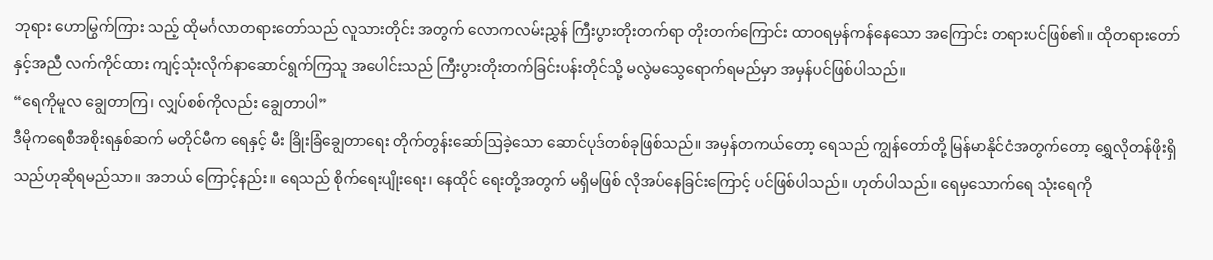ဘုရား ဟောမြွက်ကြား သည့် ထိုမင်္ဂလာတရားတော်သည် လူသားတိုင်း အတွက် လောကလမ်းညွှန် ကြီးပွားတိုးတက်ရာ တိုးတက်ကြောင်း ထာဝရမှန်ကန်နေသော အကြောင်း တရားပင်ဖြစ်၏။ ထိုတရားတော်နှင့်အညီ လက်ကိုင်ထား ကျင့်သုံးလိုက်နာဆောင်ရွက်ကြသူ အပေါင်းသည် ကြီးပွားတိုးတက်ခြင်းပန်းတိုင်သို့ မလွဲမသွေရောက်ရမည်မှာ အမှန်ပင်ဖြစ်ပါသည်။
“ရေကိုမူလ ချွေတာကြ၊ လျှပ်စစ်ကိုလည်း ချွေတာပါ”
ဒီမိုကရေစီအစိုးရနှစ်ဆက် မတိုင်မီက ရေနှင့် မီး ခြိုးခြံချွေတာရေး တိုက်တွန်းဆော်ဩခဲ့သော ဆောင်ပုဒ်တစ်ခုဖြစ်သည်။ အမှန်တကယ်တော့ ရေသည် ကျွန်တော်တို့ မြန်မာနိုင်ငံအတွက်တော့ ရွှေလိုတန်ဖိုးရှိသည်ဟုဆိုရမည်သာ။ အဘယ် ကြောင့်နည်း။ ရေသည် စိုက်ရေးပျိုးရေး၊ နေထိုင် ရေးတို့အတွက် မရှိမဖြစ် လိုအပ်နေခြင်းကြောင့် ပင်ဖြစ်ပါသည်။ ဟုတ်ပါသည်။ ရေမှသောက်ရေ သုံးရေကို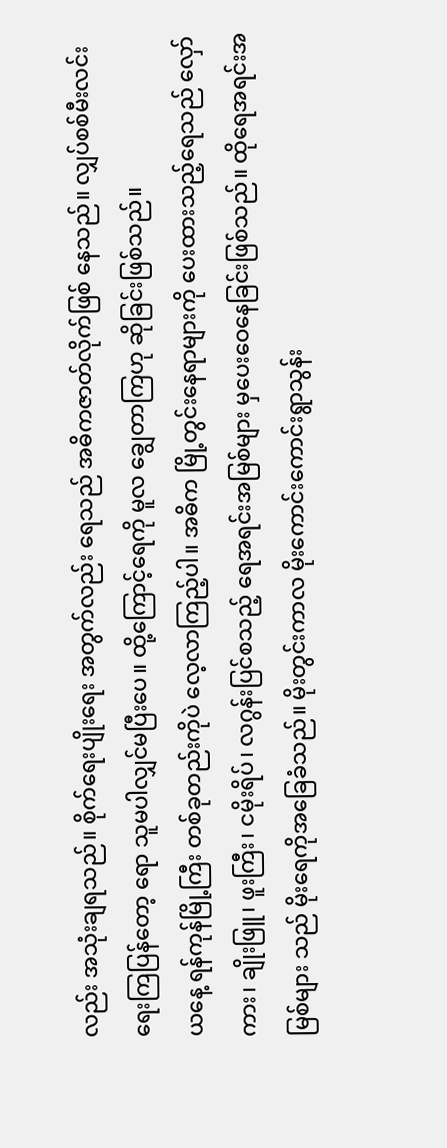လည်း အသုံးချရသည်။ စိုက်ရေးပျိုးရေး အတွက်လည်း ရေသည် အဓိကဇာတ်လိုက်ဖြစ် နေသည်။ လျှပ်စစ်မီးလင်းရေးကြပြန်တော့ ရော သူမပါလျှင်မပြီးပေ။ ထို့ကြောင့်ရေကို မူလ ချွေတာကြဟု ဆိုခြင်းဖြစ်သည်။
ယနေ့ ရန်ကုန်မြို့ကြီး တစ်ခုတည်းကိုပဲ လေ့လာကြည့်ပါ။ အဓိက မြို့တွင်းနေရာများကို ပေးထားသည့်ရေသည် လှော်ကား၊ ချိုးဖြူ၊ ဖူးကြီး၊ ငမိုးရိပ်၊ လဂွန်းပြင်စသည့် ရေအရင်းအမြစ်များ မှပေးဝေနေခြင်းဖြစ်သည်။ ထိုရေအရင်းအမြစ်များ သည် မိုးရေကိုအခြေခံသည်။ မိုးတွင်းကာလ မိုးကောင်းကောင်းရွာသွန်း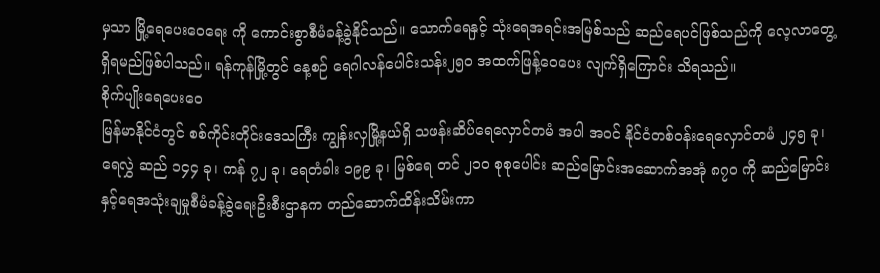မှသာ မြို့ရေပေးဝေရေး ကို ကောင်းစွာစီမံခန့်ခွဲနိုင်သည်။ သောက်ရေနှင့် သုံးရေအရင်းအမြစ်သည် ဆည်ရေပင်ဖြစ်သည်ကို လေ့လာတွေ့ရှိရမည်ဖြစ်ပါသည်။ ရန်ကုန်မြို့တွင် နေ့စဉ် ရေဂါလန်ပေါင်းသန်း၂၅၀ အထက်ဖြန့်ဝေပေး လျက်ရှိကြောင်း သိရသည်။
စိုက်ပျိုးရေပေးဝေ
မြန်မာနိုင်ငံတွင် စစ်ကိုင်းတိုင်းဒေသကြီး ကျွန်းလှမြို့နယ်ရှိ သဖန်းဆိပ်ရေလှောင်တမံ အပါ အဝင် နိုင်ငံတစ်ဝန်းရေလှောင်တမံ ၂၄၅ ခု၊ ရေလွှဲ ဆည် ၁၄၄ ခု၊ ကန် ၇၂ ခု၊ ရေတံခါး ၁၉၉ ခု၊ မြစ်ရေ တင် ၂၁၀ စုစုပေါင်း ဆည်မြောင်းအဆောက်အအုံ ၈၇၀ ကို ဆည်မြောင်းနှင့်ရေအသုံးချမှုစီမံခန့်ခွဲရေးဦးစီးဌာနက တည်ဆောက်ထိန်းသိမ်းကာ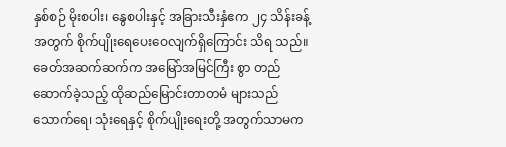နှစ်စဉ် မိုးစပါး၊ နွေစပါးနှင့် အခြားသီးနှံဧက ၂၄ သိန်းခန့် အတွက် စိုက်ပျိုးရေပေးဝေလျက်ရှိကြောင်း သိရ သည်။ ခေတ်အဆက်ဆက်က အမြော်အမြင်ကြီး စွာ တည်ဆောက်ခဲ့သည့် ထိုဆည်မြောင်းတာတမံ များသည် သောက်ရေ၊ သုံးရေနှင့် စိုက်ပျိုးရေးတို့ အတွက်သာမက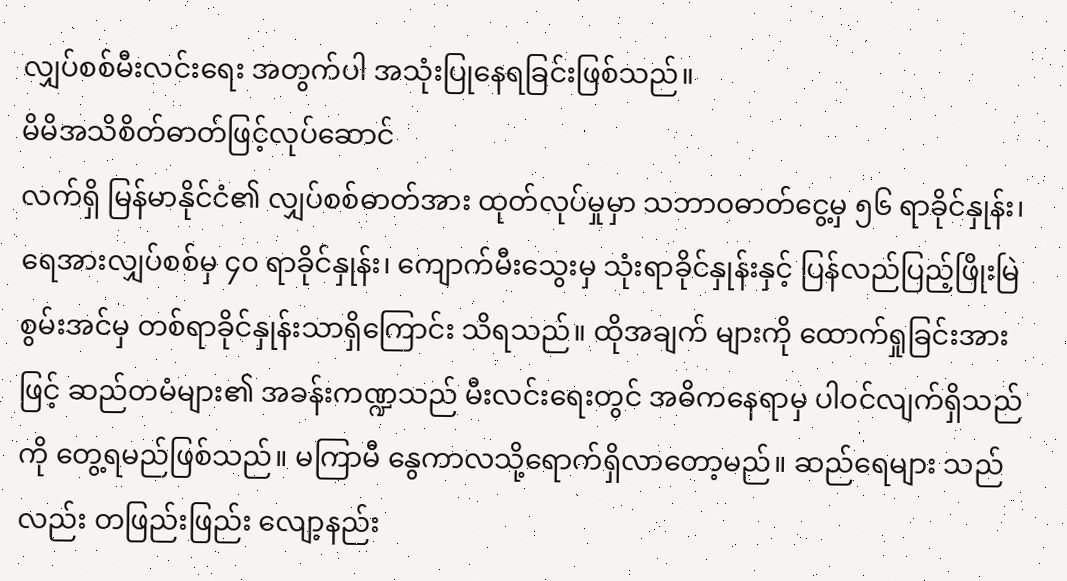လျှပ်စစ်မီးလင်းရေး အတွက်ပါ အသုံးပြုနေရခြင်းဖြစ်သည်။
မိမိအသိစိတ်ဓာတ်ဖြင့်လုပ်ဆောင်
လက်ရှိ မြန်မာနိုင်ငံ၏ လျှပ်စစ်ဓာတ်အား ထုတ်လုပ်မှုမှာ သဘာဝဓာတ်ငွေ့မှ ၅၆ ရာခိုင်နှုန်း၊ ရေအားလျှပ်စစ်မှ ၄၀ ရာခိုင်နှုန်း၊ ကျောက်မီးသွေးမှ သုံးရာခိုင်နှုန်းနှင့် ပြန်လည်ပြည့်ဖြိုးမြဲစွမ်းအင်မှ တစ်ရာခိုင်နှုန်းသာရှိကြောင်း သိရသည်။ ထိုအချက် များကို ထောက်ရှုခြင်းအားဖြင့် ဆည်တမံများ၏ အခန်းကဏ္ဍသည် မီးလင်းရေးတွင် အဓိကနေရာမှ ပါဝင်လျက်ရှိသည်ကို တွေ့ရမည်ဖြစ်သည်။ မကြာမီ နွေကာလသို့ရောက်ရှိလာတော့မည်။ ဆည်ရေများ သည်လည်း တဖြည်းဖြည်း လျော့နည်း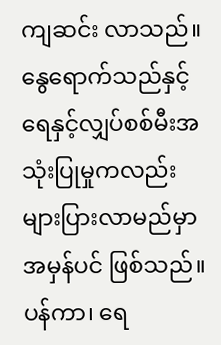ကျဆင်း လာသည်။ နွေရောက်သည်နှင့် ရေနှင့်လျှပ်စစ်မီးအသုံးပြုမှုကလည်း များပြားလာမည်မှာ အမှန်ပင် ဖြစ်သည်။ ပန်ကာ၊ ရေ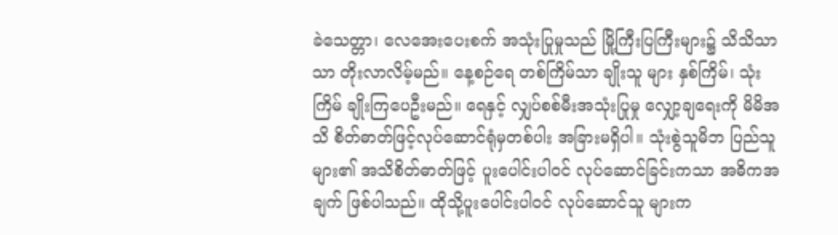ခဲသေတ္တာ၊ လေအေးပေးစက် အသုံးပြုမှုသည် မြို့ကြီးပြကြီးများ၌ သိသိသာသာ တိုးလာလိမ့်မည်။ နေ့စဉ်ရေ တစ်ကြိမ်သာ ချိုးသူ များ နှစ်ကြိမ်၊ သုံးကြိမ် ချိုးကြပေဦးမည်။ ရေနှင့် လျှပ်စစ်မီးအသုံးပြုမှု လျှော့ချရေးကို မိမိအသိ စိတ်ဓာတ်ဖြင့်လုပ်ဆောင်ရုံမှတစ်ပါး အခြားမရှိပါ။ သုံးစွဲသူမိဘ ပြည်သူများ၏ အသိစိတ်ဓာတ်ဖြင့် ပူးပေါင်းပါဝင် လုပ်ဆောင်ခြင်းကသာ အဓိကအချက် ဖြစ်ပါသည်။ ထိုသို့ပူးပေါင်းပါဝင် လုပ်ဆောင်သူ များက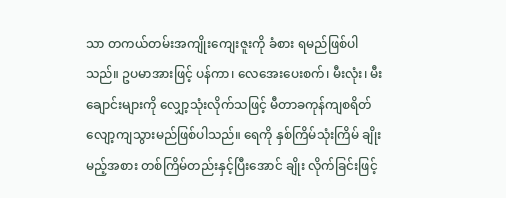သာ တကယ်တမ်းအကျိုးကျေးဇူးကို ခံစား ရမည်ဖြစ်ပါသည်။ ဥပမာအားဖြင့် ပန်ကာ၊ လေအေးပေးစက်၊ မီးလုံး၊ မီးချောင်းများကို လျှော့သုံးလိုက်သဖြင့် မီတာခကုန်ကျစရိတ်လျော့ကျသွားမည်ဖြစ်ပါသည်။ ရေကို နှစ်ကြိမ်သုံးကြိမ် ချိုးမည့်အစား တစ်ကြိမ်တည်းနှင့်ပြီးအောင် ချိုး လိုက်ခြင်းဖြင့်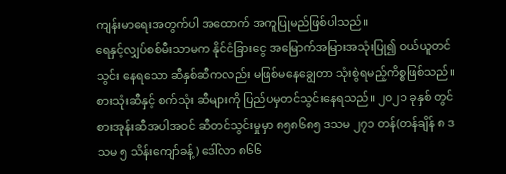ကျန်းမာရေးအတွက်ပါ အထောက် အကူပြုမည်ဖြစ်ပါသည်။
ရေနှင့်လျှပ်စစ်မီးသာမက နိုင်ငံခြားငွေ အမြောက်အမြားအသုံးပြု၍ ဝယ်ယူတင်သွင်း နေရသော ဆီနှစ်ဆီကလည်း မဖြစ်မနေချွေတာ သုံးစွဲရမည့်ကိစ္စဖြစ်သည်။ စားသုံးဆီနှင့် စက်သုံး ဆီများကို ပြည်ပမှတင်သွင်းနေရသည်။ ၂၀၂၁ ခုနှစ် တွင် စားအုန်းဆီအပါအဝင် ဆီတင်သွင်းမှုမှာ ၈၅၈၆၈၅ ဒသမ ၂၇၁ တန်(တန်ချိန် ၈ ဒသမ ၅ သိန်းကျော်ခန့်) ဒေါ်လာ ၈၆၆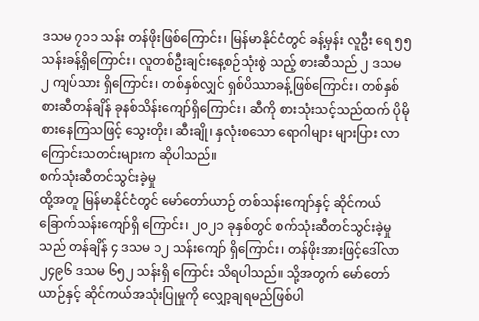ဒသမ ၇၁၁ သန်း တန်ဖိုးဖြစ်ကြောင်း၊ မြန်မာနိုင်ငံတွင် ခန့်မှန်း လူဦး ရေ ၅၅ သန်းခန့်ရှိကြောင်း၊ လူတစ်ဦးချင်းနေ့စဉ်သုံးစွဲ သည့် စားဆီသည် ၂ ဒသမ ၂ ကျပ်သား ရှိကြောင်း၊ တစ်နှစ်လျှင် ရှစ်ပိဿာခန့်ဖြစ်ကြောင်း၊ တစ်နှစ် စားဆီတန်ချိန် ခုနစ်သိန်းကျော်ရှိကြောင်း၊ ဆီကို စားသုံးသင့်သည်ထက် ပိုမိုစားနေကြသဖြင့် သွေးတိုး၊ ဆီးချို၊ နှလုံးစသော ရောဂါများ များပြား လာကြောင်းသတင်းများက ဆိုပါသည်။
စက်သုံးဆီတင်သွင်းခဲ့မှု
ထို့အတူ မြန်မာနိုင်ငံတွင် မော်တော်ယာဉ် တစ်သန်းကျော်နှင့် ဆိုင်ကယ် ခြောက်သန်းကျော်ရှိ ကြောင်း၊ ၂၀၂၁ ခုနှစ်တွင် စက်သုံးဆီတင်သွင်းခဲ့မှု သည် တန်ချိန် ၄ ဒသမ ၁၂ သန်းကျော် ရှိကြောင်း၊ တန်ဖိုးအားဖြင့်ဒေါ်လာ ၂၄၉၆ ဒသမ ၆၅၂ သန်းရှိ ကြောင်း သိရပါသည်။ သို့အတွက် မော်တော်ယာဉ်နှင့် ဆိုင်ကယ်အသုံးပြုမှုကို လျှော့ချရမည်ဖြစ်ပါ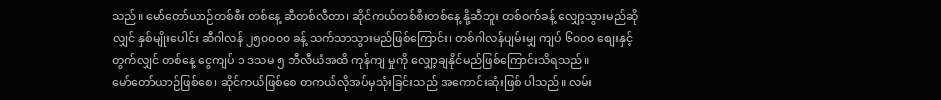သည်။ မော်တော်ယာဉ်တစ်စီး တစ်နေ့ ဆီတစ်လီတာ၊ ဆိုင်ကယ်တစ်စီးတစ်နေ့ နို့ဆီဘူး တစ်ဝက်ခန့် လျှော့သွားမည်ဆိုလျှင် နှစ်မျိုးပေါင်း ဆီဂါလန် ၂၅၀၀၀၀ ခန့် သက်သာသွားမည်ဖြစ်ကြောင်း၊ တစ်ဂါလန်ပျမ်းမျှ ကျပ် ၆၀၀၀ စျေးနှင့်တွက်လျှင် တစ်နေ့ ငွေကျပ် ၁ ဒသမ ၅ ဘီလီယံအထိ ကုန်ကျ မှုကို လျှော့ချနိုင်မည်ဖြစ်ကြောင်းသိရသည်။
မော်တော်ယာဉ်ဖြစ်စေ၊ ဆိုင်ကယ်ဖြစ်စေ တကယ်လိုအပ်မှသုံးခြင်းသည် အကောင်းဆုံးဖြစ် ပါသည်။ လမ်း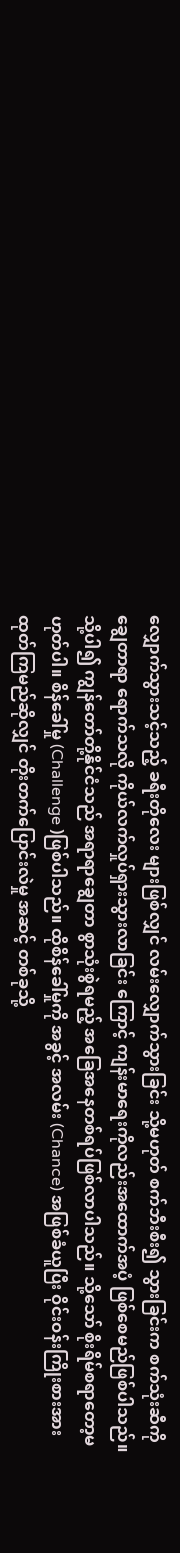လျှောက်သွားသင့်သည့် ခရီးတိုလေး များဖြစ်လျှင် လမ်းလျှောက်သွားခြင်း သို့မဟုတ် စက်ဘီးစီး၍ သွားခြင်းက စက်သုံးဆီကိုချွေတာရာ ရောက်သလို ကိုယ်လက်လှုပ်ရှားသွားလာခြင်း ကြောင့် ကျန်းမာရေးကိုလည်းအထောက်အပံ့ ဖြစ်စေမည်ဖြစ်ပါသည်။
သို့ပါ၍ ကျွန်တော်တို့နိုင်ငံသည် အရာရာချွေတာ စွာသုံးစွဲရမည့် အခြေအနေတစ်ရပ်ဖြစ်လာပါသည်။ သို့သော် စိုးရိမ်စရာတော့မဟုတ်ပါ။ စိန်ခေါ်မှု (Challenge )ဖြစ်ပါသည်။ ထိုစိန်ခေါ်မှုကို အခွင့် အလမ်း (Chance) အဖြစ်ခံယူပြီး ဝိုင်းဝန်းကြိုးစားအားထုတ်ကြမည်ဆိုလျှင် တိုးတက်ပြောင်းလဲမှု အဆင့် တစ်ခုသို့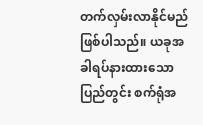တက်လှမ်းလာနိုင်မည်ဖြစ်ပါသည်။ ယခုအခါရပ်နားထားသော ပြည်တွင်း စက်ရုံအ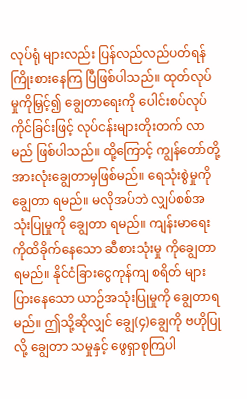လုပ်ရုံ များလည်း ပြန်လည်လည်ပတ်ရန် ကြိုးစားနေကြ ပြီဖြစ်ပါသည်။ ထုတ်လုပ်မှုကိုမြှင့်၍ ချွေတာရေးကို ပေါင်းစပ်လုပ်ကိုင်ခြင်းဖြင့် လုပ်ငန်းများတိုးတက် လာမည် ဖြစ်ပါသည်။ ထို့ကြောင့် ကျွန်တော်တို့ အားလုံးချွေတာမှဖြစ်မည်။ ရေသုံးစွဲမှုကိုချွေတာ ရမည်။ မလိုအပ်ဘဲ လျှပ်စစ်အသုံးပြုမှုကို ချွေတာ ရမည်။ ကျန်းမာရေးကိုထိခိုက်နေသော ဆီစားသုံးမှု ကိုချွေတာရမည်။ နိုင်ငံခြားငွေကုန်ကျ စရိတ် များပြားနေသော ယာဉ်အသုံးပြုမှုကို ချွေတာရမည်။ ဤသို့ဆိုလျှင် ချွေ(၄)ချွေကို ဗဟိုပြုလို့ ချွေတာ သမှုနှင့် ဖွေရှာစုကြပါ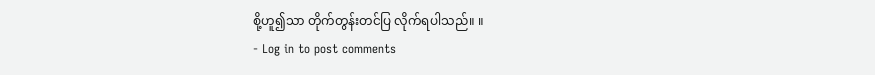စို့ဟူ၍သာ တိုက်တွန်းတင်ပြ လိုက်ရပါသည်။ ။
- Log in to post comments